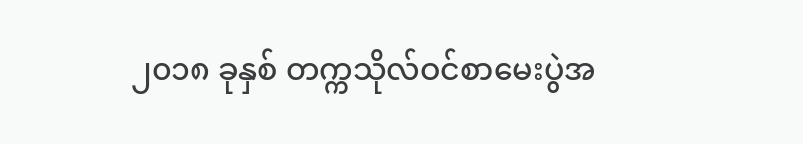၂၀၁၈ ခုနှစ် တက္ကသိုလ်ဝင်စာမေးပွဲအ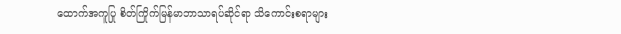ထောက်အကူပြု စိတ်ကြိုက်မြန်မာဘာသာရပ်ဆိုင်ရာ သိကောင်းစရာများ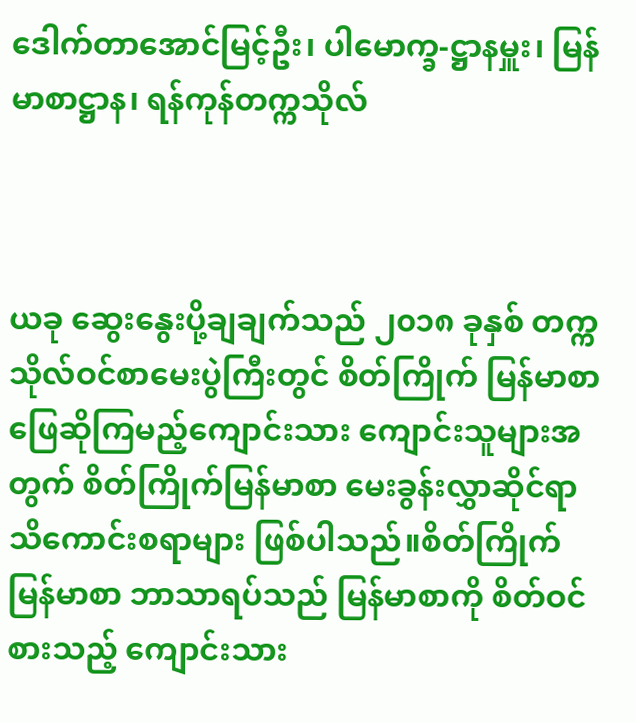ဒေါက်တာအောင်မြင့်ဦး၊ ပါမောက္ခ-ဋ္ဌာနမှူး၊ မြန်မာစာဋ္ဌာန၊ ရန်ကုန်တက္ကသိုလ်



ယခု ဆွေးနွေးပို့ချချက်သည် ၂၀၁၈ ခုနှစ် တက္ကသိုလ်ဝင်စာမေးပွဲကြီးတွင် စိတ်ကြိုက် မြန်မာစာ ဖြေဆိုကြမည့်ကျောင်းသား ကျောင်းသူများအတွက် စိတ်ကြိုက်မြန်မာစာ မေးခွန်းလွှာဆိုင်ရာ သိကောင်းစရာများ ဖြစ်ပါသည်။စိတ်ကြိုက်မြန်မာစာ ဘာသာရပ်သည် မြန်မာစာကို စိတ်ဝင်စားသည့် ကျောင်းသား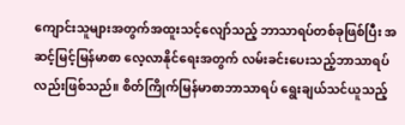ကျောင်းသူများအတွက်အထူးသင့်လျော်သည့် ဘာသာရပ်တစ်ခုဖြစ်ပြီး အဆင့်မြင့်မြန်မာစာ လေ့လာနိုင်ရေးအတွက် လမ်းခင်းပေးသည့်ဘာသာရပ်လည်းဖြစ်သည်။ စိတ်ကြိုက်မြန်မာစာဘာသာရပ် ရွေးချယ်သင်ယူသည့်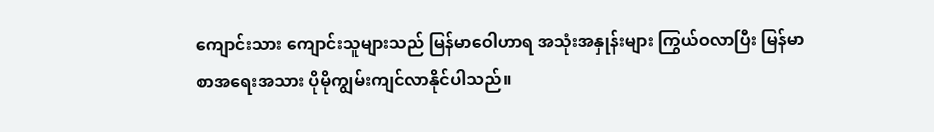ကျောင်းသား ကျောင်းသူများသည် မြန်မာဝေါဟာရ အသုံးအနှုန်းများ ကြွယ်ဝလာပြီး မြန်မာစာအရေးအသား ပိုမိုကျွမ်းကျင်လာနိုင်ပါသည်။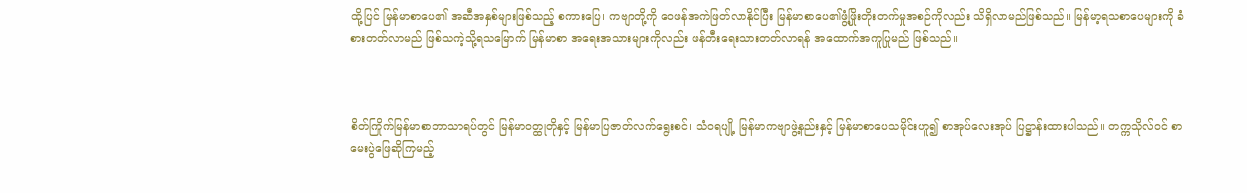ထို့ပြင် မြန်မာစာပေ၏ အဆီအနှစ်များဖြစ်သည့် စကားပြေ၊ ကဗျာတို့ကို ဝေဖန်အကဲဖြတ်လာနိုင်ပြီး မြန်မာစာပေ၏ဖွံ့ဖြိုးတိုးတက်မှုအစဉ်ကိုလည်း သိရှိလာမည်ဖြစ်သည်။ မြန်မာ့ရသစာပေများကို ခံစားတတ်လာမည် ဖြစ်သကဲ့သို့ရသမြောက် မြန်မာစာ အရေးအသားများကိုလည်း ဖန်တီးရေးသားတတ်လာရန် အထောက်အကူပြုမည် ဖြစ်သည်။



စိတ်ကြိုက်မြန်မာစာဘာသာရပ်တွင် မြန်မာဝတ္ထုတိုနှင့် မြန်မာပြဇာတ်လက်ရွေးစင်၊ သံဝရပျို့ မြန်မာကဗျာဖွဲ့နည်းနှင့် မြန်မာစာပေသမိုင်းဟူ၍ စာအုပ်လေးအုပ် ပြဋ္ဌာန်းထားပါသည်။ တက္ကသိုလ်ဝင် စာမေးပွဲဖြေဆိုကြမည့်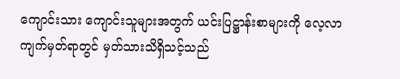ကျောင်းသား ကျောင်းသူများအတွက် ယင်းပြဋ္ဌာန်းစာများကို လေ့လာကျက်မှတ်ရာတွင် မှတ်သားသိရှိသင့်သည်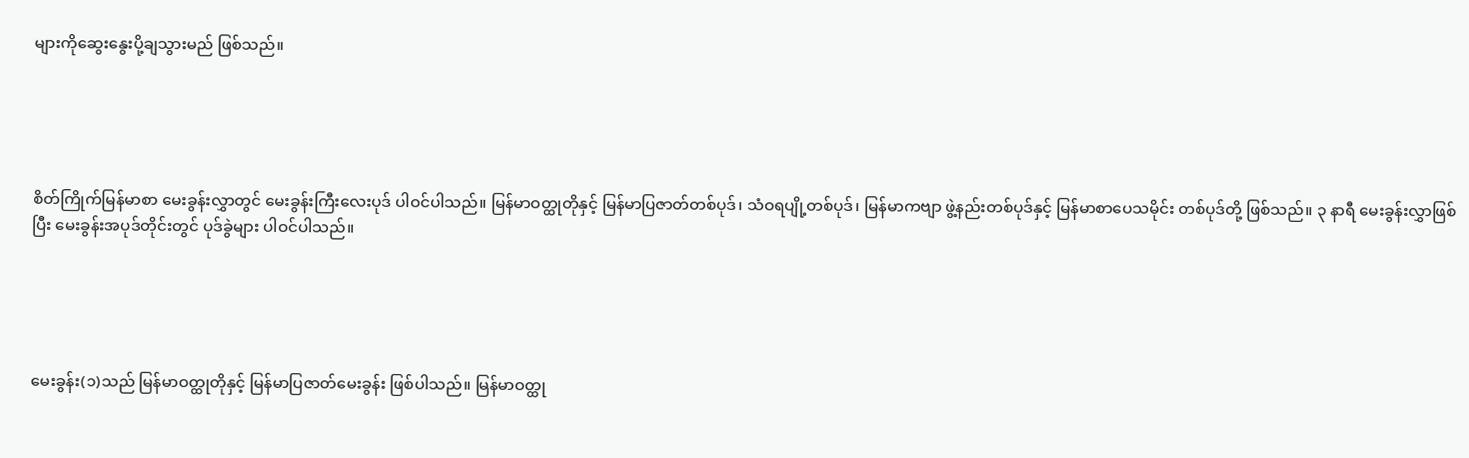များကိုဆွေးနွေးပို့ချသွားမည် ဖြစ်သည်။





စိတ်ကြိုက်မြန်မာစာ မေးခွန်းလွှာတွင် မေးခွန်းကြီးလေးပုဒ် ပါဝင်ပါသည်။ မြန်မာဝတ္ထုတိုနှင့် မြန်မာပြဇာတ်တစ်ပုဒ်၊ သံဝရပျို့တစ်ပုဒ်၊ မြန်မာကဗျာ ဖွဲ့နည်းတစ်ပုဒ်နှင့် မြန်မာစာပေသမိုင်း တစ်ပုဒ်တို့ ဖြစ်သည်။ ၃ နာရီ မေးခွန်းလွှာဖြစ်ပြီး မေးခွန်းအပုဒ်တိုင်းတွင် ပုဒ်ခွဲများ ပါဝင်ပါသည်။





မေးခွန်း(၁)သည် မြန်မာဝတ္ထုတိုနှင့် မြန်မာပြဇာတ်မေးခွန်း ဖြစ်ပါသည်။ မြန်မာဝတ္ထု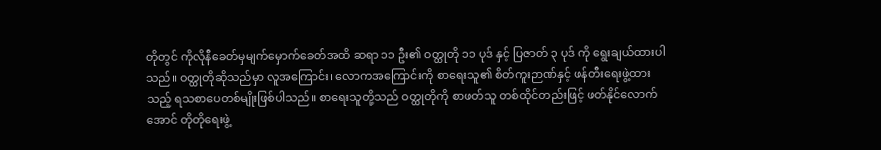တိုတွင် ကိုလိုနီခေတ်မှမျက်မှောက်ခေတ်အထိ ဆရာ ၁၁ ဦး၏ ဝတ္ထုတို ၁၁ ပုဒ် နှင့် ပြဇာတ် ၃ ပုဒ် ကို ရွေးချယ်ထားပါသည်။ ဝတ္ထုတိုဆိုသည်မှာ လူအကြောင်း၊ လောကအကြောင်းကို စာရေးသူ၏ စိတ်ကူးဉာဏ်နှင့် ဖန်တီးရေးဖွဲ့ထားသည့် ရသစာပေတစ်မျိုးဖြစ်ပါသည်။ စာရေးသူတို့သည် ဝတ္ထုတိုကို စာဖတ်သူ တစ်ထိုင်တည်းဖြင့် ဖတ်နိုင်လောက်အောင် တိုတိုရေးဖွဲ့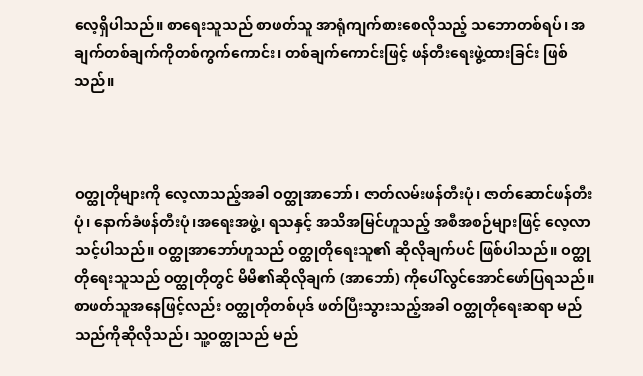လေ့ရှိပါသည်။ စာရေးသူသည် စာဖတ်သူ အာရုံကျက်စားစေလိုသည့် သဘောတစ်ရပ်၊ အချက်တစ်ချက်ကိုတစ်ကွက်ကောင်း၊ တစ်ချက်ကောင်းဖြင့် ဖန်တီးရေးဖွဲ့ထားခြင်း ဖြစ်သည်။



ဝတ္ထုတိုများကို လေ့လာသည့်အခါ ဝတ္ထုအာဘော်၊ ဇာတ်လမ်းဖန်တီးပုံ၊ ဇာတ်ဆောင်ဖန်တီးပုံ၊ နောက်ခံဖန်တီးပုံ၊အရေးအဖွဲ့၊ ရသနှင့် အသိအမြင်ဟူသည့် အစီအစဉ်များဖြင့် လေ့လာသင့်ပါသည်။ ဝတ္ထုအာဘော်ဟူသည် ဝတ္ထုတိုရေးသူ၏ ဆိုလိုချက်ပင် ဖြစ်ပါသည်။ ဝတ္ထုတိုရေးသူသည် ဝတ္ထုတိုတွင် မိမိ၏ဆိုလိုချက် (အာဘော်) ကိုပေါ်လွင်အောင်ဖော်ပြရသည်။ စာဖတ်သူအနေဖြင့်လည်း ဝတ္ထုတိုတစ်ပုဒ် ဖတ်ပြီးသွားသည့်အခါ ဝတ္ထုတိုရေးဆရာ မည်သည်ကိုဆိုလိုသည်၊ သူ့ဝတ္ထုသည် မည်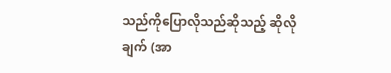သည်ကိုပြောလိုသည်ဆိုသည့် ဆိုလိုချက် (အာ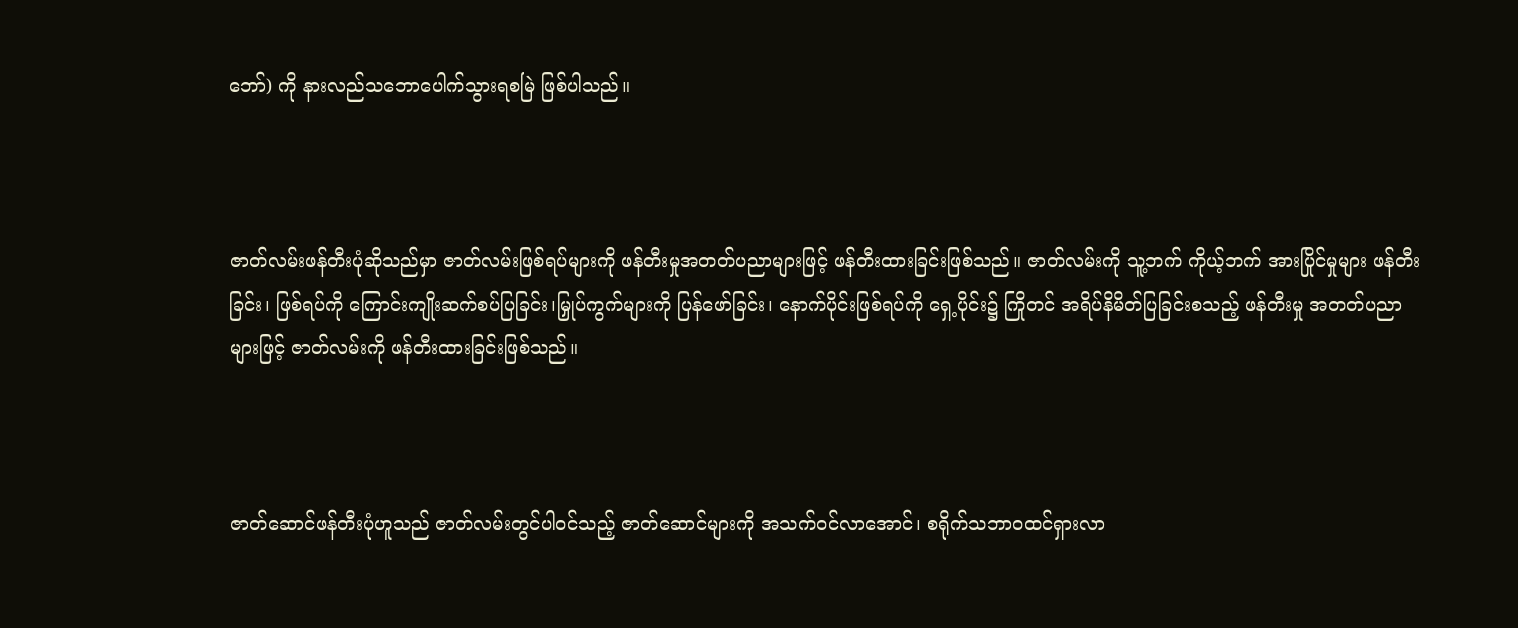ဘော်) ကို နားလည်သဘောပေါက်သွားရစမြဲ ဖြစ်ပါသည်။



ဇာတ်လမ်းဖန်တီးပုံဆိုသည်မှာ ဇာတ်လမ်းဖြစ်ရပ်များကို ဖန်တီးမှုအတတ်ပညာများဖြင့် ဖန်တီးထားခြင်းဖြစ်သည်။ ဇာတ်လမ်းကို သူ့ဘက် ကိုယ့်ဘက် အားပြိုင်မှုများ ဖန်တီးခြင်း၊ ဖြစ်ရပ်ကို ကြောင်းကျိုးဆက်စပ်ပြခြင်း၊မြှုပ်ကွက်များကို ပြန်ဖော်ခြင်း၊ နောက်ပိုင်းဖြစ်ရပ်ကို ရှေ့ပိုင်း၌ ကြိုတင် အရိပ်နိမိတ်ပြခြင်းစသည့် ဖန်တီးမှု အတတ်ပညာများဖြင့် ဇာတ်လမ်းကို ဖန်တီးထားခြင်းဖြစ်သည်။



ဇာတ်ဆောင်ဖန်တီးပုံဟူသည် ဇာတ်လမ်းတွင်ပါဝင်သည့် ဇာတ်ဆောင်များကို အသက်ဝင်လာအောင်၊ စရိုက်သဘာဝထင်ရှားလာ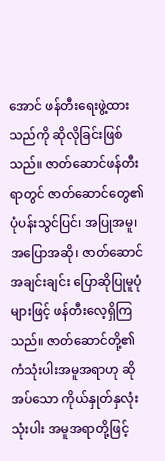အောင် ဖန်တီးရေးဖွဲ့ထားသည်ကို ဆိုလိုခြင်းဖြစ်သည်။ ဇာတ်ဆောင်ဖန်တီးရာတွင် ဇာတ်ဆောင်တွေ၏ ပုံပန်းသွင်ပြင်၊ အပြုအမူ၊ အပြောအဆို၊ ဇာတ်ဆောင်အချင်းချင်း ပြောဆိုပြုမူပုံများဖြင့် ဖန်တီးလေ့ရှိကြသည်။ ဇာတ်ဆောင်တို့၏ ကံသုံးပါးအမူအရာဟု ဆိုအပ်သော ကိုယ်နှုတ်နှလုံးသုံးပါး အမူအရာတို့ဖြင့်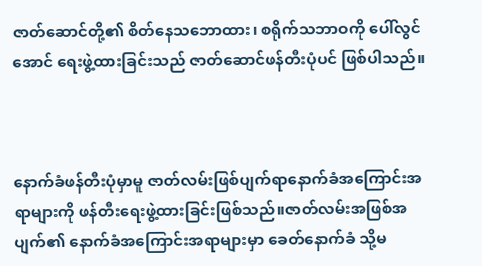ဇာတ်ဆောင်တို့၏ စိတ်နေသဘောထား၊ စရိုက်သဘာဝကို ပေါ်လွင်အောင် ရေးဖွဲ့ထားခြင်းသည် ဇာတ်ဆောင်ဖန်တီးပုံပင် ဖြစ်ပါသည်။



နောက်ခံဖန်တီးပုံမှာမူ ဇာတ်လမ်းဖြစ်ပျက်ရာနောက်ခံအကြောင်းအရာများကို ဖန်တီးရေးဖွဲ့ထားခြင်းဖြစ်သည်။ဇာတ်လမ်းအဖြစ်အပျက်၏ နောက်ခံအကြောင်းအရာများမှာ ခေတ်နောက်ခံ သို့မ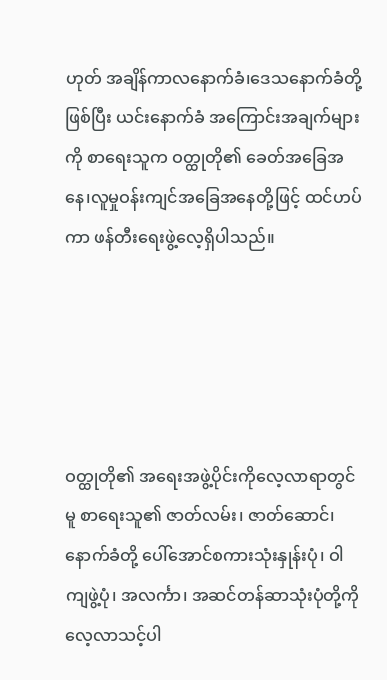ဟုတ် အချိန်ကာလနောက်ခံ၊ဒေသနောက်ခံတို့ဖြစ်ပြီး ယင်းနောက်ခံ အကြောင်းအချက်များကို စာရေးသူက ဝတ္ထုတို၏ ခေတ်အခြေအနေ၊လူမှုဝန်းကျင်အခြေအနေတို့ဖြင့် ထင်ဟပ်ကာ ဖန်တီးရေးဖွဲ့လေ့ရှိပါသည်။





ဝတ္ထုတို၏ အရေးအဖွဲ့ပိုင်းကိုလေ့လာရာတွင်မူ စာရေးသူ၏ ဇာတ်လမ်း၊ ဇာတ်ဆောင်၊ နောက်ခံတို့ ပေါ်အောင်စကားသုံးနှုန်းပုံ၊ ဝါကျဖွဲ့ပုံ၊ အလင်္ကာ၊ အဆင်တန်ဆာသုံးပုံတို့ကို လေ့လာသင့်ပါ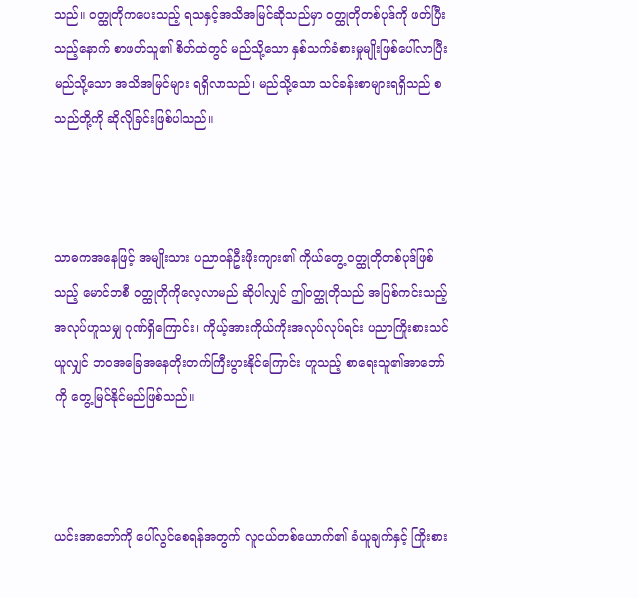သည်။ ဝတ္ထုတိုကပေးသည့် ရသနှင့်အသိအမြင်ဆိုသည်မှာ ဝတ္ထုတိုတစ်ပုဒ်ကို ဖတ်ပြီးသည့်နောက် စာဖတ်သူ၏ စိတ်ထဲတွင် မည်သို့သော နှစ်သက်ခံစားမှုမျိုးဖြစ်ပေါ်လာပြီး မည်သို့သော အသိအမြင်များ ရရှိလာသည်၊ မည်သို့သော သင်ခန်းစာများရရှိသည် စသည်တို့ကို ဆိုလိုခြင်းဖြစ်ပါသည်။



သာဓကအနေဖြင့် အမျိုးသား ပညာဝန်ဦးဖိုးကျား၏ ကိုယ်တွေ့ ဝတ္ထုတိုတစ်ပုဒ်ဖြစ်သည့် မောင်ဘစီ ဝတ္ထုတိုကိုလေ့လာမည် ဆိုပါလျှင် ဤဝတ္ထုတိုသည် အပြစ်ကင်းသည့် အလုပ်ဟူသမျှ ဂုဏ်ရှိကြောင်း၊ ကိုယ့်အားကိုယ်ကိုးအလုပ်လုပ်ရင်း ပညာကြိုးစားသင်ယူလျှင် ဘဝအခြေအနေတိုးတက်ကြီးပွားနိုင်ကြောင်း ဟူသည့် စာရေးသူ၏အာဘော်ကို တွေ့မြင်နိုင်မည်ဖြစ်သည်။



ယင်းအာဘော်ကို ပေါ်လွင်စေရန်အတွက် လူငယ်တစ်ယောက်၏ ခံယူချက်နှင့် ကြိုးစား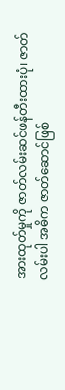အားထုတ်မှုကို ဇာတ်လမ်းဆင်ဖန်တီးထားပုံ၊ ဇာတ်လမ်းပါ အဓိက ဇာတ်ဆောင်ဖြစ်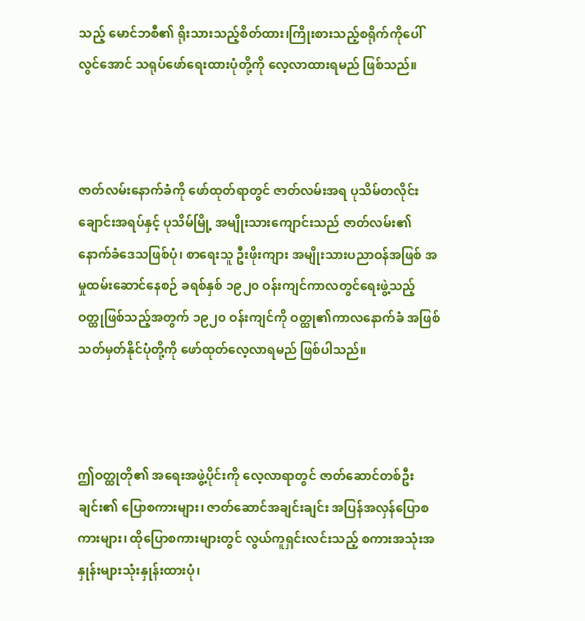သည့် မောင်ဘစီ၏ ရိုးသားသည့်စိတ်ထား၊ကြိုးစားသည့်စရိုက်ကိုပေါ်လွင်အောင် သရုပ်ဖော်ရေးထားပုံတို့ကို လေ့လာထားရမည် ဖြစ်သည်။



ဇာတ်လမ်းနောက်ခံကို ဖော်ထုတ်ရာတွင် ဇာတ်လမ်းအရ ပုသိမ်တလိုင်းချောင်းအရပ်နှင့် ပုသိမ်မြို့ အမျိုးသားကျောင်းသည် ဇာတ်လမ်း၏ နောက်ခံဒေသဖြစ်ပုံ၊ စာရေးသူ ဦးဖိုးကျား အမျိုးသားပညာဝန်အဖြစ် အမှုထမ်းဆောင်နေစဉ် ခရစ်နှစ် ၁၉၂၀ ဝန်းကျင်ကာလတွင်ရေးဖွဲ့သည့် ဝတ္ထုဖြစ်သည့်အတွက် ၁၉၂၀ ဝန်းကျင်ကို ဝတ္ထု၏ကာလနောက်ခံ အဖြစ် သတ်မှတ်နိုင်ပုံတို့ကို ဖော်ထုတ်လေ့လာရမည် ဖြစ်ပါသည်။



ဤဝတ္ထုတို၏ အရေးအဖွဲ့ပိုင်းကို လေ့လာရာတွင် ဇာတ်ဆောင်တစ်ဦးချင်း၏ ပြောစကားများ၊ ဇာတ်ဆောင်အချင်းချင်း အပြန်အလှန်ပြောစကားများ၊ ထိုပြောစကားများတွင် လွယ်ကူရှင်းလင်းသည့် စကားအသုံးအနှုန်းများသုံးနှုန်းထားပုံ၊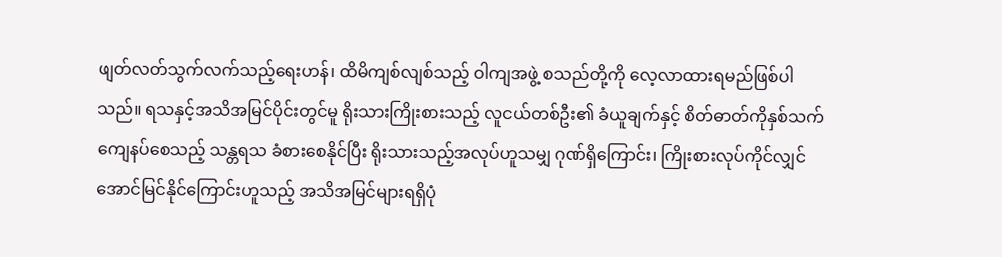ဖျတ်လတ်သွက်လက်သည့်ရေးဟန်၊ ထိမိကျစ်လျစ်သည့် ဝါကျအဖွဲ့ စသည်တို့ကို လေ့လာထားရမည်ဖြစ်ပါသည်။ ရသနှင့်အသိအမြင်ပိုင်းတွင်မူ ရိုးသားကြိုးစားသည့် လူငယ်တစ်ဦး၏ ခံယူချက်နှင့် စိတ်ဓာတ်ကိုနှစ်သက်ကျေနပ်စေသည့် သန္တရသ ခံစားစေနိုင်ပြီး ရိုးသားသည့်အလုပ်ဟူသမျှ ဂုဏ်ရှိကြောင်း၊ ကြိုးစားလုပ်ကိုင်လျှင်အောင်မြင်နိုင်ကြောင်းဟူသည့် အသိအမြင်များရရှိပုံ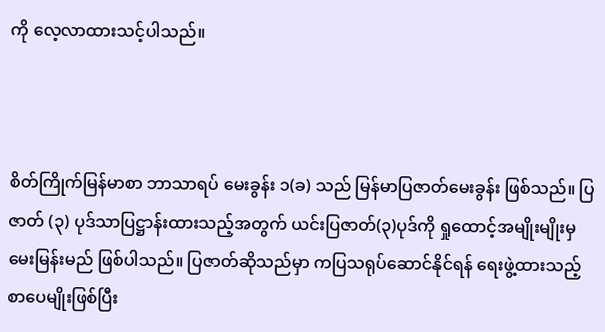ကို လေ့လာထားသင့်ပါသည်။



စိတ်ကြိုက်မြန်မာစာ ဘာသာရပ် မေးခွန်း ၁(ခ) သည် မြန်မာပြဇာတ်မေးခွန်း ဖြစ်သည်။ ပြဇာတ် (၃) ပုဒ်သာပြဋ္ဌာန်းထားသည့်အတွက် ယင်းပြဇာတ်(၃)ပုဒ်ကို ရှုထောင့်အမျိုးမျိုးမှ မေးမြန်းမည် ဖြစ်ပါသည်။ ပြဇာတ်ဆိုသည်မှာ ကပြသရုပ်ဆောင်နိုင်ရန် ရေးဖွဲ့ထားသည့် စာပေမျိုးဖြစ်ပြီး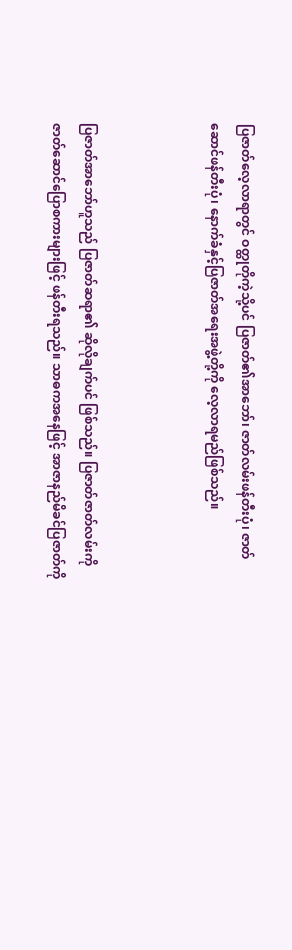ပြဇာတ်လေ့လာရာတွင် ဝတ္ထုတိုကဲ့သို့ပင် ပြဇာတ်၏အာဘော်၊ ဇာတ်လမ်းဖန်တီးပုံ၊ ဇာတ်ဆောင်ဖန်တီးပုံ၊ နောက်ခံနှင့်ပြဇာတ်အရေးအဖွဲ့တို့ကို လေ့လာရမည်ဖြစ်သည်။



ပြဇာတ်အာဘော်ဟူသည် ပြဇာတ်ဆရာ၏ ဆိုလိုချက်ပင် ဖြစ်သည်။ ပြဇာတ်ဇာတ်လမ်းကို ဇာတ်ဆောင်ပြောစကားများဖြင့် ဖန်တီးရသည်။ သာဓကအနေဖြင့် အာဇာနည်မိခင်ပြဇာတ်ကို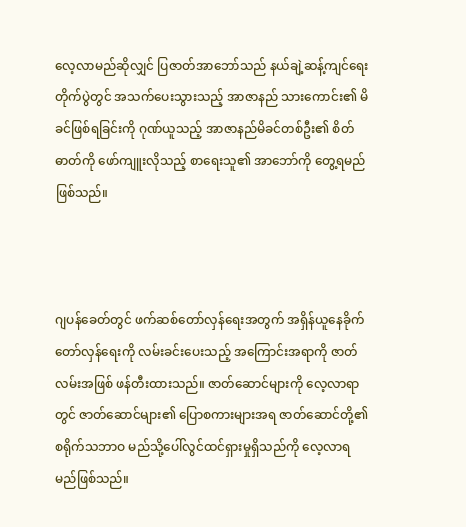လေ့လာမည်ဆိုလျှင် ပြဇာတ်အာဘော်သည် နယ်ချဲ့ဆန့်ကျင်ရေးတိုက်ပွဲတွင် အသက်ပေးသွားသည့် အာဇာနည် သားကောင်း၏ မိခင်ဖြစ်ရခြင်းကို ဂုဏ်ယူသည့် အာဇာနည်မိခင်တစ်ဦး၏ စိတ်ဓာတ်ကို ဖော်ကျူးလိုသည့် စာရေးသူ၏ အာဘော်ကို တွေ့ရမည်ဖြစ်သည်။



ဂျပန်ခေတ်တွင် ဖက်ဆစ်တော်လှန်ရေးအတွက် အရှိန်ယူနေခိုက် တော်လှန်ရေးကို လမ်းခင်းပေးသည့် အကြောင်းအရာကို ဇာတ်လမ်းအဖြစ် ဖန်တီးထားသည်။ ဇာတ်ဆောင်များကို လေ့လာရာတွင် ဇာတ်ဆောင်များ၏ ပြောစကားများအရ ဇာတ်ဆောင်တို့၏ စရိုက်သဘာဝ မည်သို့ပေါ်လွင်ထင်ရှားမှုရှိသည်ကို လေ့လာရမည်ဖြစ်သည်။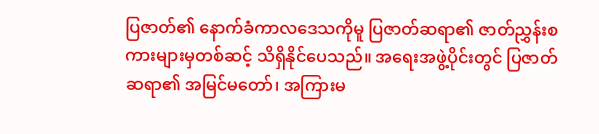ပြဇာတ်၏ နောက်ခံကာလဒေသကိုမူ ပြဇာတ်ဆရာ၏ ဇာတ်ညွှန်းစကားများမှတစ်ဆင့် သိရှိနိုင်ပေသည်။ အရေးအဖွဲ့ပိုင်းတွင် ပြဇာတ်ဆရာ၏ အမြင်မတော်၊ အကြားမ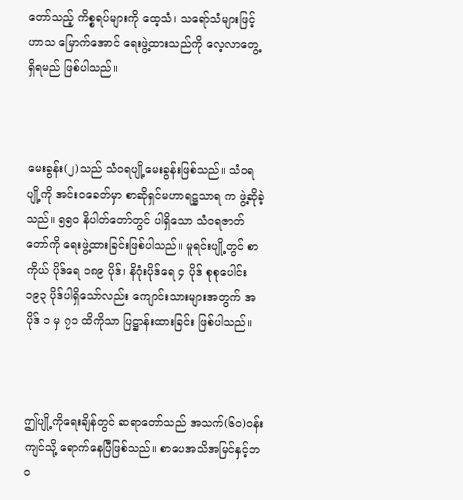တော်သည့် ကိစ္စရပ်များကို ထေ့သံ၊ သရော်သံများဖြင့်ဟာသ မြောက်အောင် ရေးဖွဲ့ထားသည်ကို လေ့လာတွေ့ရှိရမည် ဖြစ်ပါသည်။



မေးခွန်း(၂)သည် သံဝရပျို့မေးခွန်းဖြစ်သည်။ သံဝရပျို့ကို အင်းဝခေတ်မှာ စာဆိုရှင်မဟာရဋ္ဌသာရ က ဖွဲ့ဆိုခဲ့သည်။ ၅၅၀ နိပါတ်တော်တွင် ပါရှိသော သံဝရဇာတ်တော်ကို ရေးဖွဲ့ထားခြင်းဖြစ်ပါသည်။ မူရင်းပျို့တွင် စာကိုယ် ပိုဒ်ရေ ၁၈၉ ပိုဒ်၊ နိဂုံးပိုဒ်ရေ ၄ ပိုဒ် စုစုပေါင်း ၁၉၃ ပိုဒ်ပါရှိသော်လည်း ကျောင်းသားများအတွက် အပိုဒ် ၁ မှ ၇၁ ထိကိုသာ ပြဋ္ဌာန်းထားခြင်း ဖြစ်ပါသည်။



ဤပျို့ကိုရေးချိန်တွင် ဆရာတော်သည် အသက်(၆၀)ဝန်းကျင်သို့ ရောက်နေပြီဖြစ်သည်။ စာပေအသိအမြင်နှင့်ဘဝ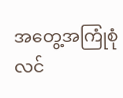အတွေ့အကြုံစုံလင်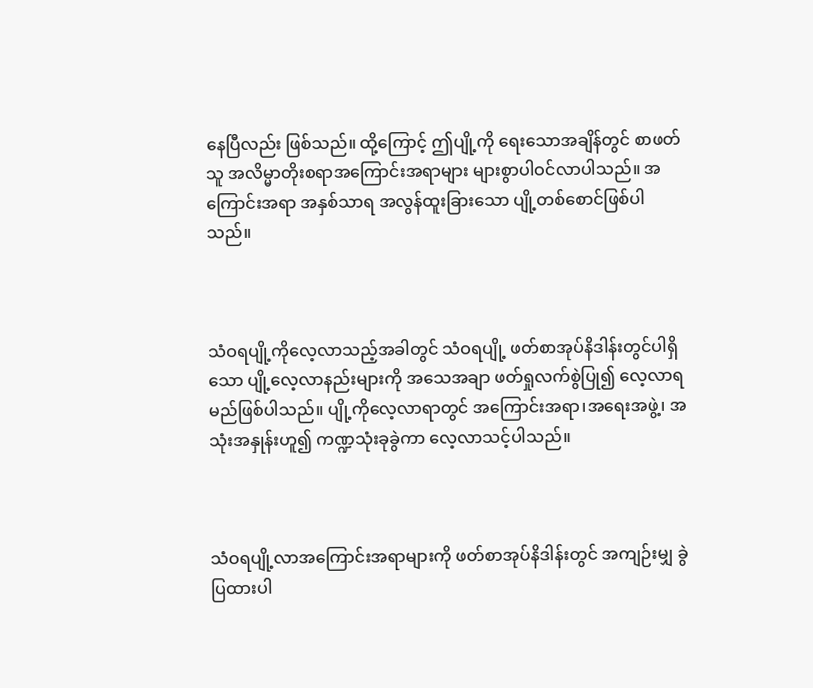နေပြီလည်း ဖြစ်သည်။ ထို့ကြောင့် ဤပျို့ကို ရေးသောအချိန်တွင် စာဖတ်သူ အလိမ္မာတိုးစရာအကြောင်းအရာများ များစွာပါဝင်လာပါသည်။ အကြောင်းအရာ အနှစ်သာရ အလွန်ထူးခြားသော ပျို့တစ်စောင်ဖြစ်ပါသည်။



သံဝရပျို့ကိုလေ့လာသည့်အခါတွင် သံဝရပျို့ ဖတ်စာအုပ်နိဒါန်းတွင်ပါရှိသော ပျို့လေ့လာနည်းများကို အသေအချာ ဖတ်ရှုလက်စွဲပြု၍ လေ့လာရမည်ဖြစ်ပါသည်။ ပျို့ကိုလေ့လာရာတွင် အကြောင်းအရာ၊အရေးအဖွဲ့၊ အသုံးအနှုန်းဟူ၍ ကဏ္ဍသုံးခုခွဲကာ လေ့လာသင့်ပါသည်။



သံဝရပျို့လာအကြောင်းအရာများကို ဖတ်စာအုပ်နိဒါန်းတွင် အကျဉ်းမျှ ခွဲပြထားပါ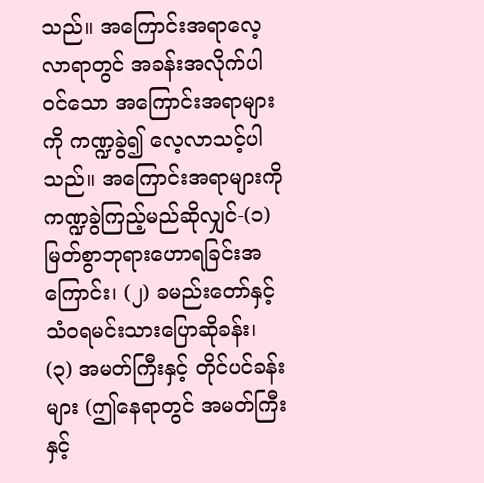သည်။ အကြောင်းအရာလေ့လာရာတွင် အခန်းအလိုက်ပါဝင်သော အကြောင်းအရာများကို ကဏ္ဍခွဲ၍ လေ့လာသင့်ပါသည်။ အကြောင်းအရာများကို ကဏ္ဍခွဲကြည့်မည်ဆိုလျှင်-(၁) မြတ်စွာဘုရားဟောရခြင်းအကြောင်း၊ (၂) ခမည်းတော်နှင့် သံဝရမင်းသားပြောဆိုခန်း၊ (၃) အမတ်ကြီးနှင့် တိုင်ပင်ခန်းများ (ဤနေရာတွင် အမတ်ကြီးနှင့်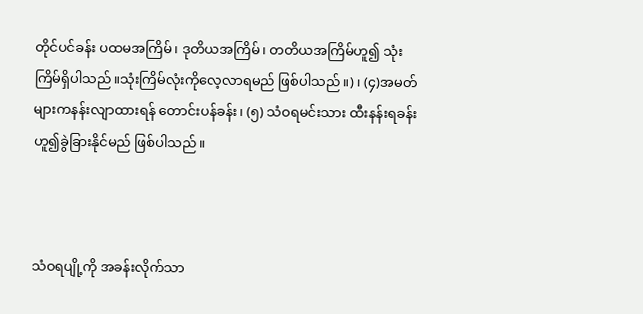တိုင်ပင်ခန်း ပထမအကြိမ်၊ ဒုတိယအကြိမ်၊ တတိယအကြိမ်ဟူ၍ သုံးကြိမ်ရှိပါသည်။သုံးကြိမ်လုံးကိုလေ့လာရမည် ဖြစ်ပါသည်။)၊ (၄)အမတ်များကနန်းလျာထားရန် တောင်းပန်ခန်း၊ (၅) သံဝရမင်းသား ထီးနန်းရခန်းဟူ၍ခွဲခြားနိုင်မည် ဖြစ်ပါသည်။



သံဝရပျို့ကို အခန်းလိုက်သာ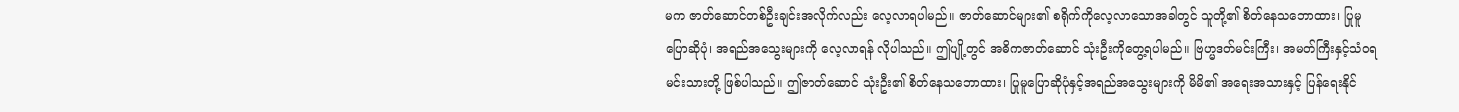မက ဇာတ်ဆောင်တစ်ဦးချင်းအလိုက်လည်း လေ့လာရပါမည်။ ဇာတ်ဆောင်များ၏ စရိုက်ကိုလေ့လာသောအခါတွင် သူတို့၏ စိတ်နေသဘောထား၊ ပြုမူပြောဆိုပုံ၊ အရည်အသွေးများကို လေ့လာရန် လိုပါသည်။ ဤပျို့တွင် အဓိကဇာတ်ဆောင် သုံးဦးကိုတွေ့ရပါမည်။ ဗြဟ္မဒတ်မင်းကြီး၊ အမတ်ကြီးနှင့်သံဝရမင်းသားတို့ ဖြစ်ပါသည်။ ဤဇာတ်ဆောင် သုံးဦး၏ စိတ်နေသဘောထား၊ ပြုမူပြောဆိုပုံနှင့်အရည်အသွေးများကို မိမိ၏ အရေးအသားနှင့် ပြန်ရေးနိုင်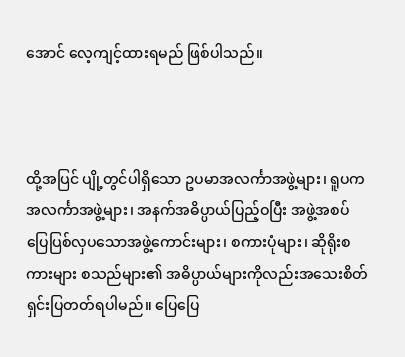အောင် လေ့ကျင့်ထားရမည် ဖြစ်ပါသည်။



ထို့အပြင် ပျို့တွင်ပါရှိသော ဥပမာအလင်္ကာအဖွဲ့များ၊ ရူပကအလင်္ကာအဖွဲ့များ၊ အနက်အဓိပ္ပာယ်ပြည့်ဝပြီး အဖွဲ့အစပ်ပြေပြစ်လှပသောအဖွဲ့ကောင်းများ၊ စကားပုံများ၊ ဆိုရိုးစကားများ စသည်များ၏ အဓိပ္ပာယ်များကိုလည်းအသေးစိတ် ရှင်းပြတတ်ရပါမည်။ ပြေပြေ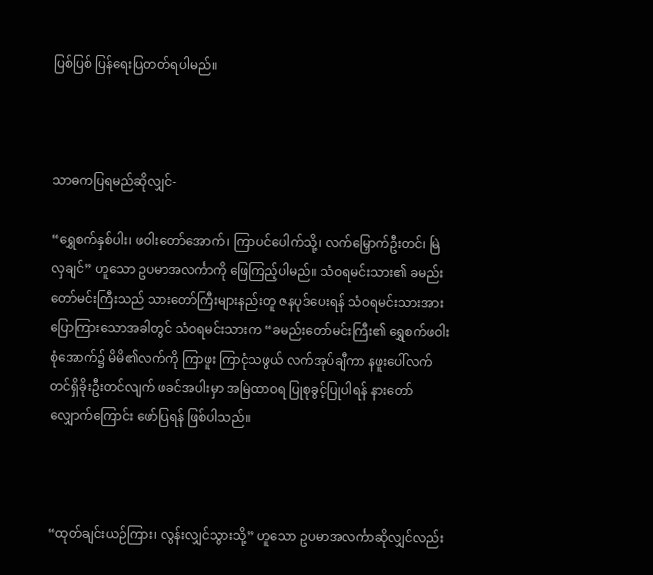ပြစ်ပြစ် ပြန်ရေးပြတတ်ရပါမည်။



သာဓကပြရမည်ဆိုလျှင်-

“ရွှေစက်နှစ်ပါး၊ ဖဝါးတော်အောက်၊ ကြာပင်ပေါက်သို့၊ လက်မြှောက်ဦးတင်၊ မြဲလှချင်” ဟူသော ဥပမာအလင်္ကာကို ဖြေကြည့်ပါမည်။ သံဝရမင်းသား၏ ခမည်းတော်မင်းကြီးသည် သားတော်ကြီးများနည်းတူ ဇနပုဒ်ပေးရန် သံဝရမင်းသားအား ပြောကြားသောအခါတွင် သံဝရမင်းသားက “ခမည်းတော်မင်းကြီး၏ ရွှေစက်ဖဝါးစုံအောက်၌ မိမိ၏လက်ကို ကြာဖူး ကြာငုံသဖွယ် လက်အုပ်ချီကာ နဖူးပေါ်လက်တင်ရှိခိုးဦးတင်လျက် ဖခင်အပါးမှာ အမြဲထာဝရ ပြုစုခွင့်ပြုပါရန် နားတော်လျှောက်ကြောင်း ဖော်ပြရန် ဖြစ်ပါသည်။



“ထုတ်ချင်းယဉ်ကြား၊ လွန်းလျှင်သွားသို့” ဟူသော ဥပမာအလင်္ကာဆိုလျှင်လည်း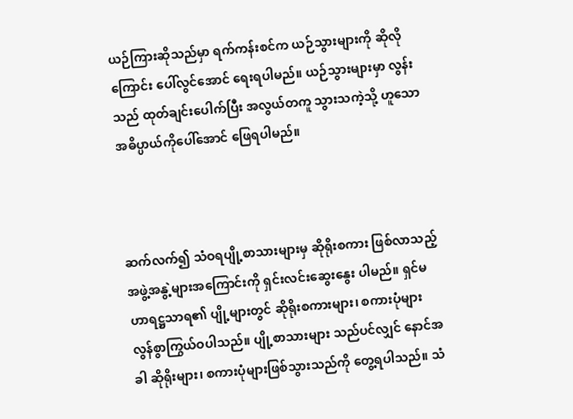ယဉ်ကြားဆိုသည်မှာ ရက်ကန်းစင်က ယဉ်သွားများကို ဆိုလိုကြောင်း ပေါ်လွင်အောင် ရေးရပါမည်။ ယဉ်သွားများမှာ လွန်းသည် ထုတ်ချင်းပေါက်ပြီး အလွယ်တကူ သွားသကဲ့သို့ ဟူသော အဓိပ္ပာယ်ကိုပေါ်အောင် ဖြေရပါမည်။



ဆက်လက်၍ သံဝရပျို့စာသားများမှ ဆိုရိုးစကား ဖြစ်လာသည့် အဖွဲ့အနွဲ့များအကြောင်းကို ရှင်းလင်းဆွေးနွေး ပါမည်။ ရှင်မဟာရဋ္ဌသာရ၏ ပျို့များတွင် ဆိုရိုးစကားများ၊ စကားပုံများ လွန်စွာကြွယ်ဝပါသည်။ ပျို့စာသားများ သည်ပင်လျှင် နောင်အခါ ဆိုရိုးများ၊ စကားပုံများဖြစ်သွားသည်ကို တွေ့ရပါသည်။ သံ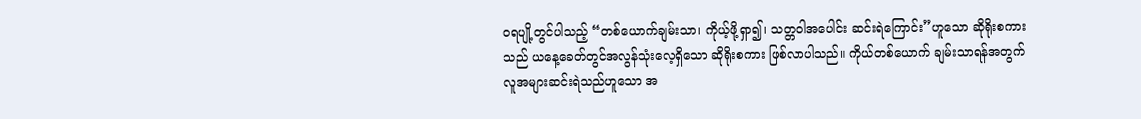ဝရပျို့တွင်ပါသည့် “တစ်ယောက်ချမ်းသာ၊ ကိုယ့်ဖို့ရှာ၍၊ သတ္တဝါအပေါင်း ဆင်းရဲကြောင်း”ဟူသော ဆိုရိုးစကားသည် ယနေ့ခေတ်တွင်အလွန်သုံးလေ့ရှိသော ဆိုရိုးစကား ဖြစ်လာပါသည်။ ကိုယ်တစ်ယောက် ချမ်းသာရန်အတွက် လူအများဆင်းရဲသည်ဟူသော အ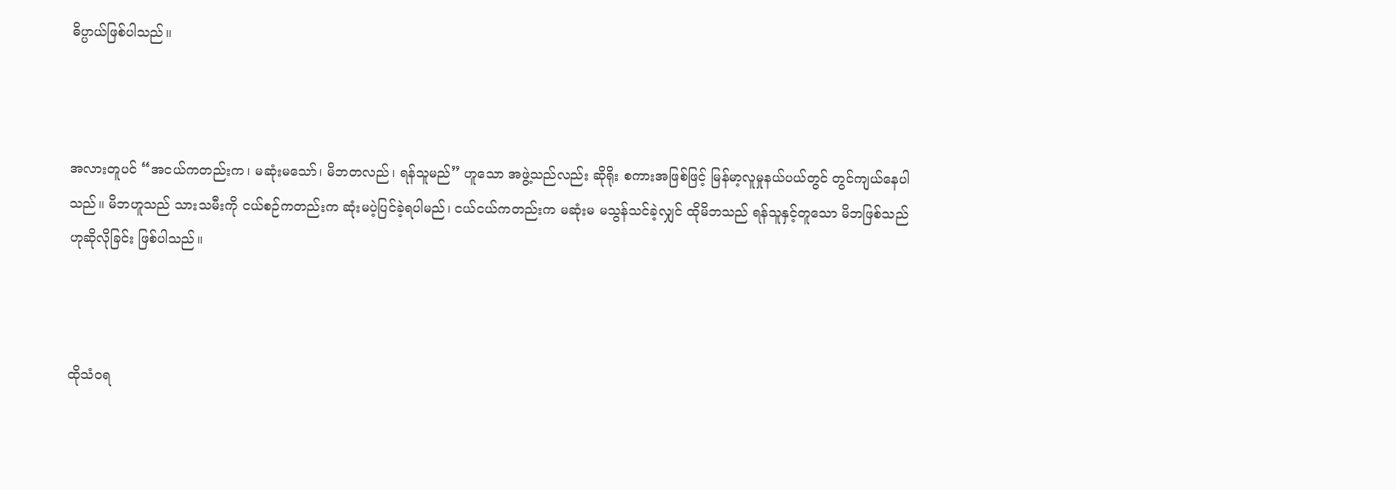ဓိပ္ပာယ်ဖြစ်ပါသည်။



အလားတူပင် “အငယ်ကတည်းက၊ မဆုံးမသော်၊ မိဘတလည်၊ ရန်သူမည်” ဟူသော အဖွဲ့သည်လည်း ဆိုရိုး စကားအဖြစ်ဖြင့် မြန်မာ့လူမှုနယ်ပယ်တွင် တွင်ကျယ်နေပါသည်။ မိဘဟူသည် သားသမီးကို ငယ်စဉ်ကတည်းက ဆုံးမပဲ့ပြင်ခဲ့ရပါမည်၊ ငယ်ငယ်ကတည်းက မဆုံးမ မသွန်သင်ခဲ့လျှင် ထိုမိဘသည် ရန်သူနှင့်တူသော မိဘဖြစ်သည်ဟုဆိုလိုခြင်း ဖြစ်ပါသည်။



ထိုသံဝရ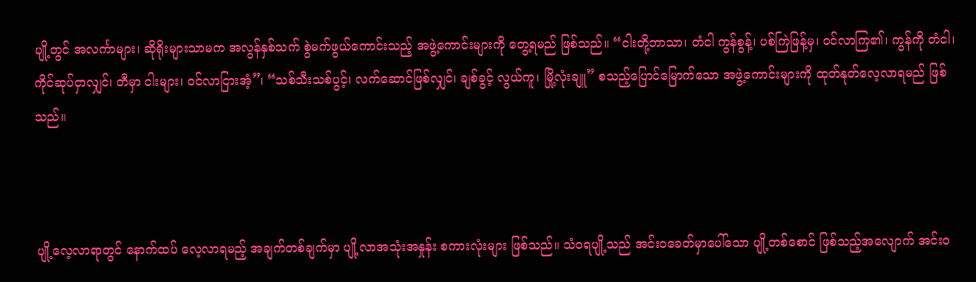ပျို့တွင် အလင်္ကာများ၊ ဆိုရိုးများသာမက အလွန်နှစ်သက် စွဲမက်ဖွယ်ကောင်းသည့် အဖွဲ့ကောင်းများကို တွေ့ရမည် ဖြစ်သည်။ “ငါးတို့ဘာသာ၊ တံငါ ကွန်စွန့်၊ ပစ်ကြဲဖြန့်မှ၊ ဝင်လာကြ၏၊ ကွန်ကို တံငါ၊ ကိုင်ဆုပ်ငှာလျှင်၊ တီမှာ ငါးများ၊ ဝင်လာငြားအံ့”၊ “သစ်သီးသစ်ပွင့်၊ လက်ဆောင်ဖြစ်လျှင်၊ ချစ်ခွင့် လွယ်ကူ၊ မြို့လုံးချူ” စသည့်ပြောင်မြောက်သော အဖွဲ့ကောင်းများကို ထုတ်နုတ်လေ့လာရမည် ဖြစ်သည်။



ပျို့လေ့လာရာတွင် နောက်ထပ် လေ့လာရမည့် အချက်တစ်ချက်မှာ ပျို့လာအသုံးအနှုန်း စကားလုံးများ ဖြစ်သည်။ သံဝရပျို့သည် အင်းဝခေတ်မှာပေါ်သော ပျို့တစ်စောင် ဖြစ်သည့်အလျောက် အင်းဝ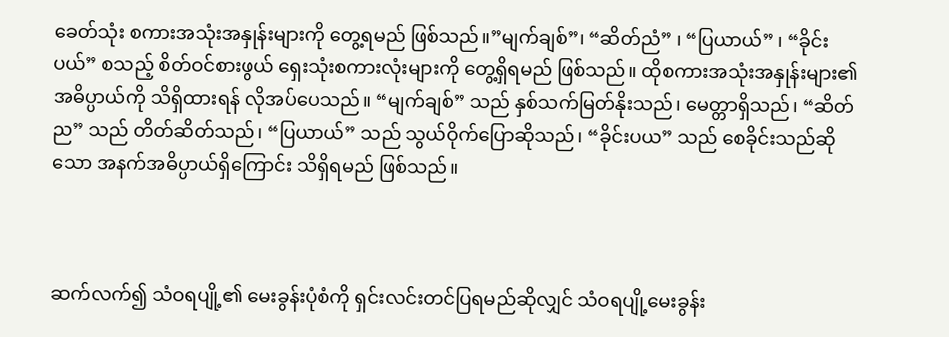ခေတ်သုံး စကားအသုံးအနှုန်းများကို တွေ့ရမည် ဖြစ်သည်။”မျက်ချစ်”၊ “ဆိတ်ညံ” ၊ “ပြယာယ်” ၊ “ခိုင်းပယ်” စသည့် စိတ်ဝင်စားဖွယ် ရှေးသုံးစကားလုံးများကို တွေ့ရှိရမည် ဖြစ်သည်။ ထိုစကားအသုံးအနှုန်းများ၏ အဓိပ္ပာယ်ကို သိရှိထားရန် လိုအပ်ပေသည်။ “မျက်ချစ်” သည် နှစ်သက်မြတ်နိုးသည်၊ မေတ္တာရှိသည်၊ “ဆိတ်ည” သည် တိတ်ဆိတ်သည်၊ “ပြယာယ်” သည် သွယ်ဝိုက်ပြောဆိုသည်၊ “ခိုင်းပယ” သည် စေခိုင်းသည်ဆိုသော အနက်အဓိပ္ပာယ်ရှိကြောင်း သိရှိရမည် ဖြစ်သည်။



ဆက်လက်၍ သံဝရပျို့၏ မေးခွန်းပုံစံကို ရှင်းလင်းတင်ပြရမည်ဆိုလျှင် သံဝရပျို့မေးခွန်း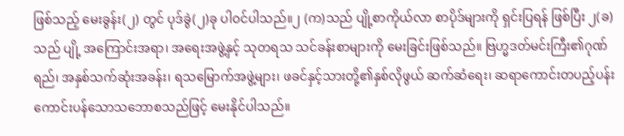ဖြစ်သည့် မေးခွန်း(၂) တွင် ပုဒ်ခွဲ(၂)ခု ပါဝင်ပါသည်။၂ (က)သည် ပျို့စာကိုယ်လာ စာပိုဒ်များကို ရှင်းပြရန် ဖြစ်ပြီး ၂(ခ) သည် ပျို့ အကြောင်းအရာ၊ အရေးအဖွဲ့နှင့် သုတရသ သင်ခန်းစာများကို မေးခြင်းဖြစ်သည်။ ဗြဟ္မဒတ်မင်းကြီး၏ဂုဏ်ရည်၊ အနှစ်သက်ဆုံးအခန်း၊ ရသမြောက်အဖွဲ့များ၊ ဖခင်နှင့်သားတို့၏နှစ်လိုဖွယ် ဆက်ဆံရေး၊ ဆရာကောင်းတပည့်ပန်းကောင်းပန်သောသဘောစသည်ဖြင့် မေးနိုင်ပါသည်။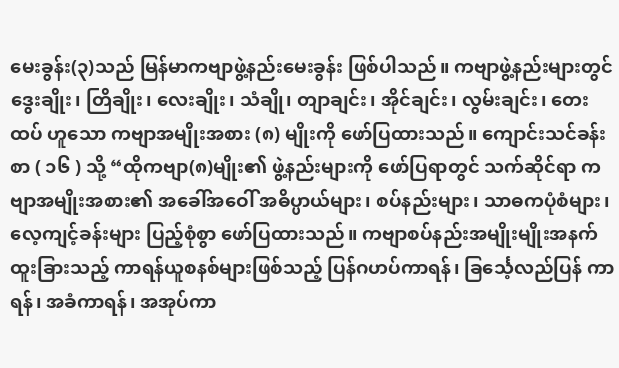မေးခွန်း(၃)သည် မြန်မာကဗျာဖွဲ့နည်းမေးခွန်း ဖြစ်ပါသည်။ ကဗျာဖွဲ့နည်းများတွင် ဒွေးချိုး၊ တြိချိုး၊ လေးချိုး၊ သံချို၊ တျာချင်း၊ အိုင်ချင်း၊ လွမ်းချင်း၊ တေးထပ် ဟူသော ကဗျာအမျိုးအစား (၈) မျိုးကို ဖော်ပြထားသည်။ ကျောင်းသင်ခန်းစာ ( ၁၆ ) သို့ “ထိုကဗျာ(၈)မျိုး၏ ဖွဲ့နည်းများကို ဖော်ပြရာတွင် သက်ဆိုင်ရာ ကဗျာအမျိုးအစား၏ အခေါ်အဝေါ် အဓိပ္ပာယ်များ၊ စပ်နည်းများ၊ သာဓကပုံစံများ၊ လေ့ကျင့်ခန်းများ ပြည့်စုံစွာ ဖော်ပြထားသည်။ ကဗျာစပ်နည်းအမျိုးမျိုးအနက်ထူးခြားသည့် ကာရန်ယူစနစ်များဖြစ်သည့် ပြန်ဂဟပ်ကာရန်၊ ခြင်္သေ့လည်ပြန် ကာရန်၊ အခံကာရန်၊ အအုပ်ကာ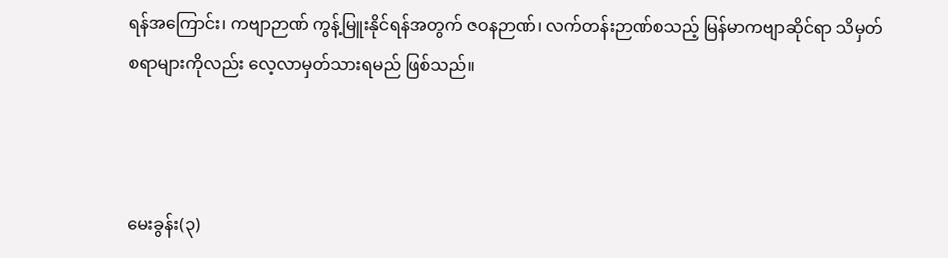ရန်အကြောင်း၊ ကဗျာဉာဏ် ကွန့်မြူးနိုင်ရန်အတွက် ဇဝနဉာဏ်၊ လက်တန်းဉာဏ်စသည့် မြန်မာကဗျာဆိုင်ရာ သိမှတ်စရာများကိုလည်း လေ့လာမှတ်သားရမည် ဖြစ်သည်။



မေးခွန်း(၃)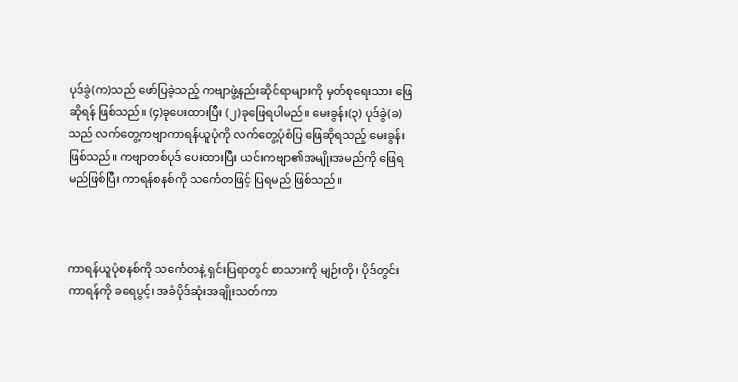ပုဒ်ခွဲ(က)သည် ဖော်ပြခဲ့သည့် ကဗျာဖွဲ့နည်းဆိုင်ရာများကို မှတ်စုရေးသား ဖြေဆိုရန် ဖြစ်သည်။ (၄)ခုပေးထားပြီး (၂)ခုဖြေရပါမည်။ မေးခွန်း(၃) ပုဒ်ခွဲ(ခ)သည် လက်တွေ့ကဗျာကာရန်ယူပုံကို လက်တွေ့ပုံစံပြ ဖြေဆိုရသည့် မေးခွန်းဖြစ်သည်။ ကဗျာတစ်ပုဒ် ပေးထားပြီး ယင်းကဗျာ၏အမျိုးအမည်ကို ဖြေရမည်ဖြစ်ပြီး ကာရန်စနစ်ကို သင်္ကေတဖြင့် ပြရမည် ဖြစ်သည်။



ကာရန်ယူပုံစနစ်ကို သင်္ကေတနဲ့ ရှင်းပြရာတွင် စာသားကို မျဉ်းတို၊ ပိုဒ်တွင်းကာရန်ကို ခရေပွင့်၊ အခံပိုဒ်ဆုံးအချိုးသတ်ကာ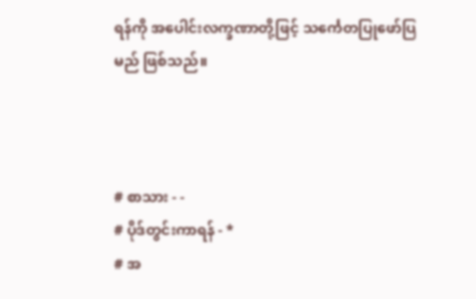ရန်ကို အပေါင်းလက္ခဏာတို့ဖြင့် သင်္ကေတပြုဖော်ပြမည် ဖြစ်သည်။



# စာသား - -
# ပိုဒ်တွင်းကာရန် - *
# အ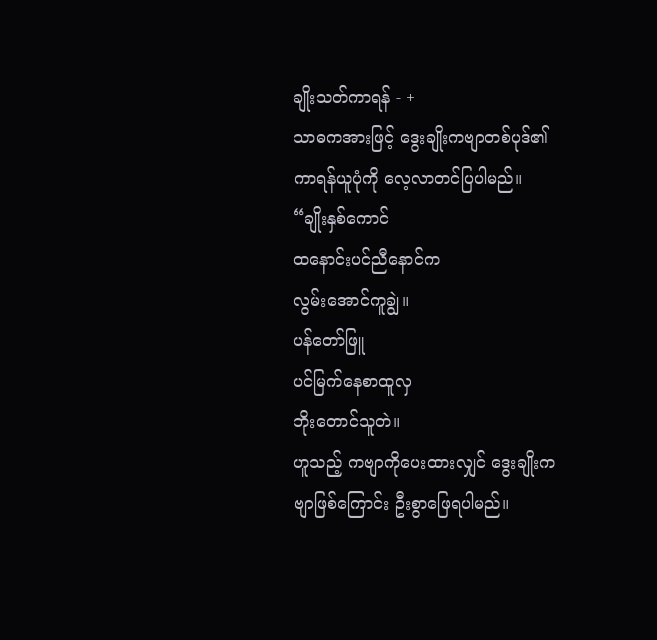ချိုးသတ်ကာရန် - +
သာဓကအားဖြင့် ဒွေးချိုးကဗျာတစ်ပုဒ်၏ ကာရန်ယူပုံကို လေ့လာတင်ပြပါမည်။
“ချိုးနှစ်ကောင်
ထနောင်းပင်ညီနောင်က
လွမ်းအောင်ကူချွဲ။
ပန်တော်ဖြူ
ပင်မြက်နေစာထူလှ
ဘိုးတောင်သူတဲ။
ဟူသည့် ကဗျာကိုပေးထားလျှင် ဒွေးချိုးကဗျာဖြစ်ကြောင်း ဦးစွာဖြေရပါမည်။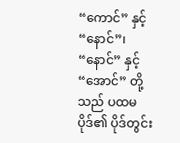“ကောင်” နှင့် “နောင်”၊ “နောင်” နှင့် “အောင်” တို့သည် ပထမပိုဒ်၏ ပိုဒ်တွင်း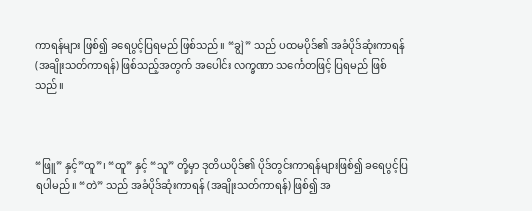ကာရန်များ ဖြစ်၍ ခရေပွင့်ပြရမည် ဖြစ်သည်။ “ချွဲ” သည် ပထမပိုဒ်၏ အခံပိုဒ်ဆုံးကာရန်(အချိုးသတ်ကာရန်) ဖြစ်သည့်အတွက် အပေါင်း လက္ခဏာ သင်္ကေတဖြင့် ပြရမည် ဖြစ်သည်။



“ဖြူ” နှင့်”ထူ”၊ “ထူ” နှင့် “သူ” တို့မှာ ဒုတိယပိုဒ်၏ ပိုဒ်တွင်းကာရန်များဖြစ်၍ ခရေပွင့်ပြရပါမည်။ “တဲ” သည် အခံပိုဒ်ဆုံးကာရန် (အချိုးသတ်ကာရန်) ဖြစ်၍ အ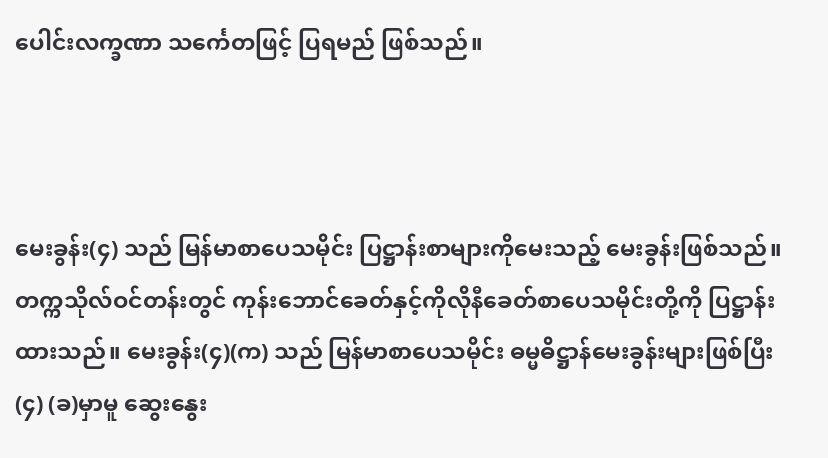ပေါင်းလက္ခဏာ သင်္ကေတဖြင့် ပြရမည် ဖြစ်သည်။



မေးခွန်း(၄) သည် မြန်မာစာပေသမိုင်း ပြဋ္ဌာန်းစာများကိုမေးသည့် မေးခွန်းဖြစ်သည်။ တက္ကသိုလ်ဝင်တန်းတွင် ကုန်းဘောင်ခေတ်နှင့်ကိုလိုနီခေတ်စာပေသမိုင်းတို့ကို ပြဋ္ဌာန်းထားသည်။ မေးခွန်း(၄)(က) သည် မြန်မာစာပေသမိုင်း ဓမ္မဓိဋ္ဌာန်မေးခွန်းများဖြစ်ပြီး (၄) (ခ)မှာမူ ဆွေးနွေး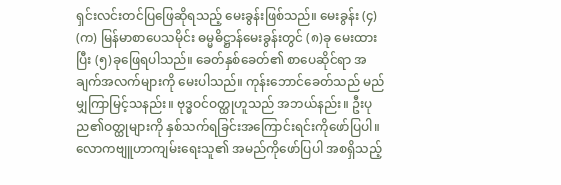ရှင်းလင်းတင်ပြဖြေဆိုရသည့် မေးခွန်းဖြစ်သည်။ မေးခွန်း (၄) (က) မြန်မာစာပေသမိုင်း ဓမ္မဓိဋ္ဌာန်မေးခွန်းတွင် (၈)ခု မေးထားပြီး (၅)ခုဖြေရပါသည်။ ခေတ်နှစ်ခေတ်၏ စာပေဆိုင်ရာ အချက်အလက်များကို မေးပါသည်။ ကုန်းဘောင်ခေတ်သည် မည်မျှကြာမြင့်သနည်း။ ဗုဒ္ဓဝင်ဝတ္ထုဟူသည် အဘယ်နည်း။ ဦးပုည၏ဝတ္ထုများကို နှစ်သက်ရခြင်းအကြောင်းရင်းကိုဖော်ပြပါ။ လောကဗျူဟာကျမ်းရေးသူ၏ အမည်ကိုဖော်ပြပါ အစရှိသည့်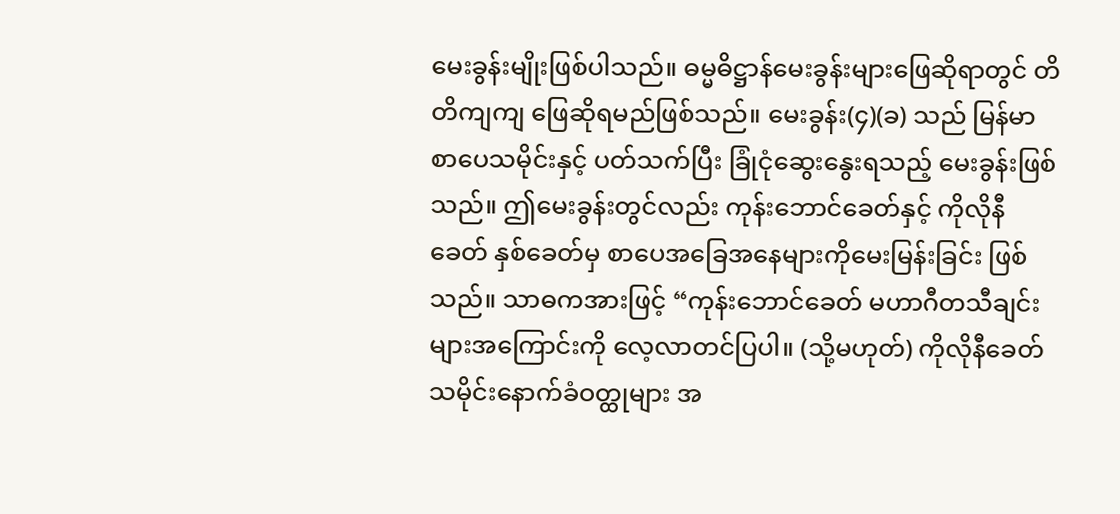မေးခွန်းမျိုးဖြစ်ပါသည်။ ဓမ္မဓိဋ္ဌာန်မေးခွန်းများဖြေဆိုရာတွင် တိတိကျကျ ဖြေဆိုရမည်ဖြစ်သည်။ မေးခွန်း(၄)(ခ) သည် မြန်မာစာပေသမိုင်းနှင့် ပတ်သက်ပြီး ခြုံငုံဆွေးနွေးရသည့် မေးခွန်းဖြစ်သည်။ ဤမေးခွန်းတွင်လည်း ကုန်းဘောင်ခေတ်နှင့် ကိုလိုနီခေတ် နှစ်ခေတ်မှ စာပေအခြေအနေများကိုမေးမြန်းခြင်း ဖြစ်သည်။ သာဓကအားဖြင့် “ကုန်းဘောင်ခေတ် မဟာဂီတသီချင်းများအကြောင်းကို လေ့လာတင်ပြပါ။ (သို့မဟုတ်) ကိုလိုနီခေတ် သမိုင်းနောက်ခံဝတ္ထုများ အ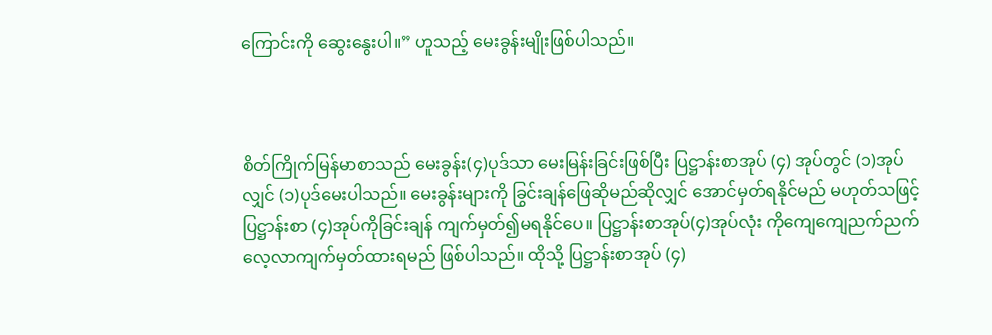ကြောင်းကို ဆွေးနွေးပါ။” ဟူသည့် မေးခွန်းမျိုးဖြစ်ပါသည်။



စိတ်ကြိုက်မြန်မာစာသည် မေးခွန်း(၄)ပုဒ်သာ မေးမြန်းခြင်းဖြစ်ပြီး ပြဋ္ဌာန်းစာအုပ် (၄) အုပ်တွင် (၁)အုပ်လျှင် (၁)ပုဒ်မေးပါသည်။ မေးခွန်းများကို ခြွင်းချန်ဖြေဆိုမည်ဆိုလျှင် အောင်မှတ်ရနိုင်မည် မဟုတ်သဖြင့် ပြဋ္ဌာန်းစာ (၄)အုပ်ကိုခြင်းချန် ကျက်မှတ်၍မရနိုင်ပေ။ ပြဋ္ဌာန်းစာအုပ်(၄)အုပ်လုံး ကိုကျေကျေညက်ညက် လေ့လာကျက်မှတ်ထားရမည် ဖြစ်ပါသည်။ ထိုသို့ ပြဋ္ဌာန်းစာအုပ် (၄)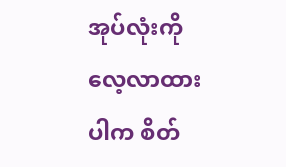အုပ်လုံးကို လေ့လာထားပါက စိတ်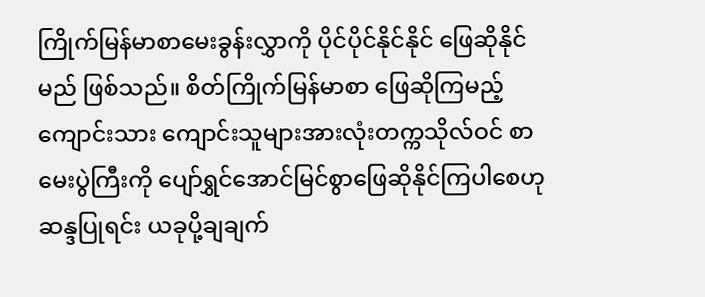ကြိုက်မြန်မာစာမေးခွန်းလွှာကို ပိုင်ပိုင်နိုင်နိုင် ဖြေဆိုနိုင်မည် ဖြစ်သည်။ စိတ်ကြိုက်မြန်မာစာ ဖြေဆိုကြမည့် ကျောင်းသား ကျောင်းသူများအားလုံးတက္ကသိုလ်ဝင် စာမေးပွဲကြီးကို ပျော်ရွှင်အောင်မြင်စွာဖြေဆိုနိုင်ကြပါစေဟု ဆန္ဒပြုရင်း ယခုပို့ချချက်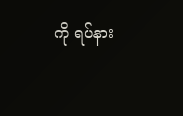ကို ရပ်နား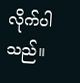လိုက်ပါသည်။